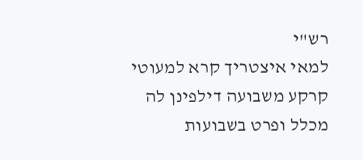רש"י
למאי איצטריך קרא למעוטי קרקע משבועה דילפינן לה מכלל ופרט בשבועות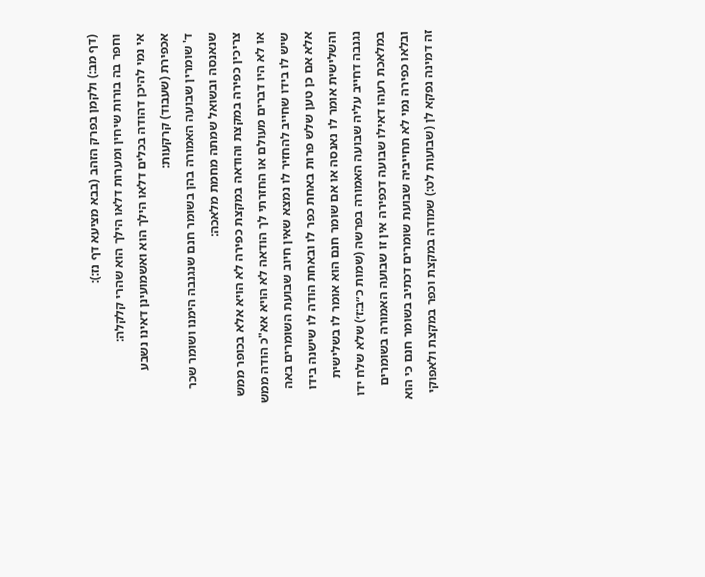(דף מב:) ולקמן בפרק הזהב (בבא מציעא דף נז:):
וחפר בה בורות שיחין ומערות דלאו הילך הוא שהרי קלקלה:
אי נמי להיכן דהודה בכלים דלאו הילך הוא ואשמועינן דאינו נשבע אכפירת (שעבוד) קרקעות:
ד' שומרין שבועה האמורה בהן בשומר חנם שנגנבה הימנו ושומר שכר שנאנסה ובשואל שמתה מחמת מלאכה:
צריכין כפירה במקצת והודאה במקצת כפירה לא הויא אלא בכופר ממש או לא היו דברים מעולם או החזרתי לך הודאה לא הויא אא"כ הודה ממש שיש לו בידו שחייב להחזיר לו נמצא שאין חיוב שבועת השומרים באה אלא אם כן טען שלש פרות באחת כפר לו ובאחת הודה לו שישנה בידו והשלישית אומר לו נאנסה או אם שומר חנם הוא אומר לו בשלישית נגנבה דחייב עליה שבועה האמורה בפרשה (שמות כ״ב:ז׳) שלא שלח ידו במלאכת רעהו דאילו שבועה דכפירה אין זו שבועה האמורה בשומרים ובלאו כפירה נמי לא תחייביה שבועת שומרים דכתיב בשומר חנם כי הוא זה דמינה נפקא לן (שבועות לט:) שמודה במקצת וכפר במקצת ולאפוקי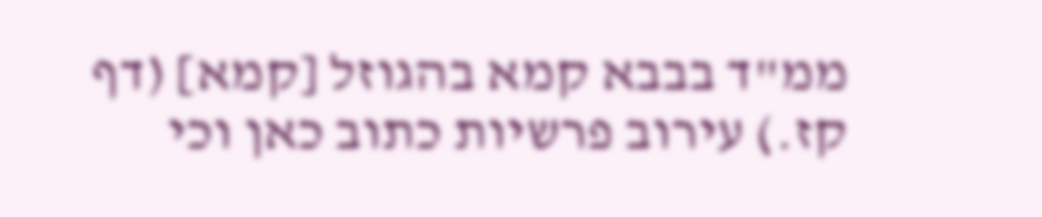ממ"ד בבבא קמא בהגוזל [קמא] (דף קז.) עירוב פרשיות כתוב כאן וכי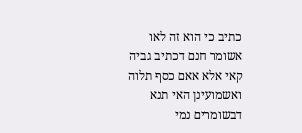כתיב כי הוא זה לאו אשומר חנם דכתיב גביה קאי אלא אאם כסף תלוה ואשמועינן האי תנא דבשומרים נמי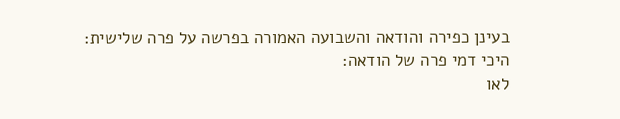בעינן כפירה והודאה והשבועה האמורה בפרשה על פרה שלישית:
היכי דמי פרה של הודאה:
לאו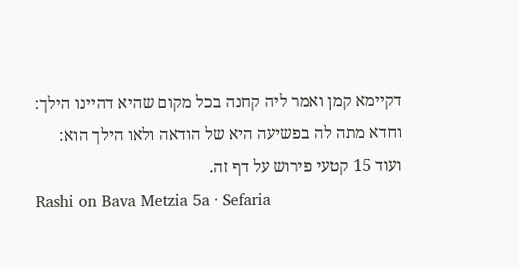דקיימא קמן ואמר ליה קחנה בכל מקום שהיא דהיינו הילך:
וחדא מתה לה בפשיעה היא של הודאה ולאו הילך הוא:
ועוד 15 קטעי פירוש על דף זה.
Rashi on Bava Metzia 5a · Sefaria